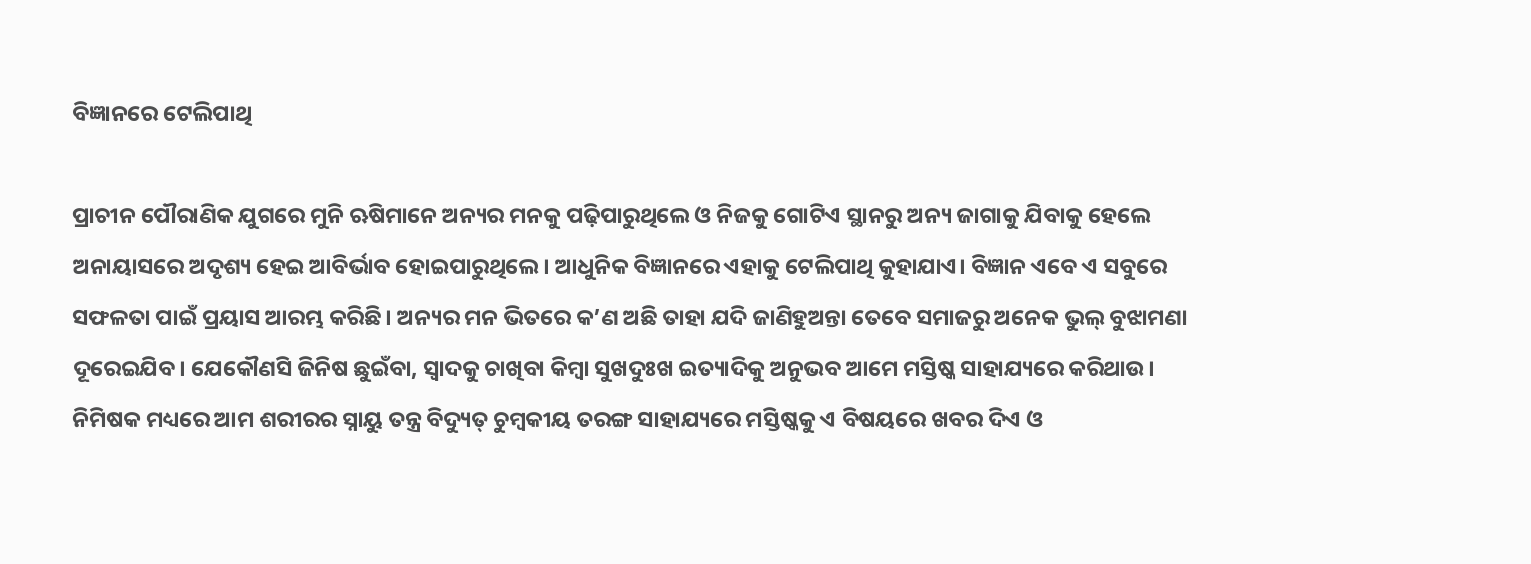ବିଜ୍ଞାନରେ ଟେଲିପାଥି

ପ୍ରାଚୀନ ପୌରାଣିକ ଯୁଗରେ ମୁନି ଋଷିମାନେ ଅନ୍ୟର ମନକୁ ପଢ଼ିପାରୁଥିଲେ ଓ ନିଜକୁ ଗୋଟିଏ ସ୍ଥାନରୁ ଅନ୍ୟ ଜାଗାକୁ ଯିବାକୁ ହେଲେ ଅନାୟାସରେ ଅଦୃଶ୍ୟ ହେଇ ଆବିର୍ଭାବ ହୋଇପାରୁଥିଲେ। ଆଧୁନିକ ବିଜ୍ଞାନରେ ଏହାକୁ ଟେଲିପାଥି କୁହାଯାଏ। ବିଜ୍ଞାନ ଏବେ ଏ ସବୁରେ ସଫଳତା ପାଇଁ ପ୍ରୟାସ ଆରମ୍ଭ କରିଛି। ଅନ୍ୟର ମନ ଭିତରେ କ’ଣ ଅଛି ତାହା ଯଦି ଜାଣିହୁଅନ୍ତା ତେବେ ସମାଜରୁ ଅନେକ ଭୁଲ୍‌ ବୁଝାମଣା ଦୂରେଇଯିବ। ଯେକୌଣସି ଜିନିଷ ଛୁଇଁବା, ସ୍ବାଦକୁ ଚାଖିବା କିମ୍ବା ସୁଖଦୁଃଖ ଇତ୍ୟାଦିକୁ ଅନୁଭବ ଆମେ ମସ୍ତିଷ୍କ ସାହାଯ୍ୟରେ କରିଥାଉ। ନିମିଷକ ମଧ୍ୟରେ ଆମ ଶରୀରର ସ୍ନାୟୁ ତନ୍ତ୍ର ବିଦ୍ୟୁତ୍‌ ଚୁମ୍ବକୀୟ ତରଙ୍ଗ ସାହାଯ୍ୟରେ ମସ୍ତିଷ୍କକୁ ଏ ବିଷୟରେ ଖବର ଦିଏ ଓ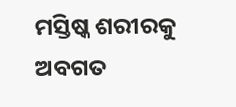ମସ୍ତିଷ୍କ ଶରୀରକୁ ଅବଗତ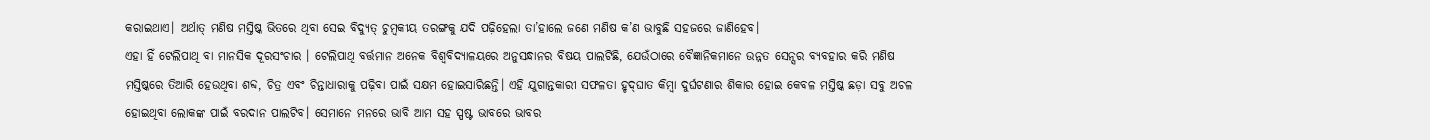କରାଇଥାଏ। ଅର୍ଥାତ୍‌ ମଣିଷ ମସ୍ତିଷ୍କ ଭିତରେ ଥିବା ସେଇ ବିଦ୍ୟୁତ୍‌ ଚୁମ୍ବକୀୟ ତରଙ୍ଗକୁ ଯଦି ପଢ଼ିହେଲା ତା’ହାଲେ ଜଣେ ମଣିଷ କ’ଣ ଭାବୁଛି ସହଜରେ ଜାଣିହେବ।
ଏହା ହିଁ ଟେଲିପାଥି ବା ମାନସିକ ଦୂରସଂଚାର । ଟେଲିପାଥି ବର୍ତ୍ତମାନ ଅନେକ ବିଶ୍ୱବିଦ୍ୟାଳୟରେ ଅନୁସନ୍ଧାନର ବିଷୟ ପାଲଟିଛି, ଯେଉଁଠାରେ ବୈଜ୍ଞାନିକମାନେ ଉନ୍ନତ ସେନ୍ସର ବ୍ୟବହାର କରି ମଣିଷ ମସ୍ତିଷ୍କରେ ତିଆରି ହେଉଥିବା ଶବ୍ଦ, ଚିତ୍ର ଏବଂ ଚିନ୍ତାଧାରାକୁ ପଢ଼ିବା ପାଇଁ ସକ୍ଷମ ହୋଇସାରିଛନ୍ତି। ଏହି ଯୁଗାନ୍ତକାରୀ ସଫଳତା ହୃଦ୍‌ଘାତ କିମ୍ବା ଦୁର୍ଘଟଣାର ଶିକାର ହୋଇ କେବଳ ମସ୍ତିଷ୍କ ଛଡ଼ା ସବୁ ଅଚଳ ହୋଇଥିବା ଲୋକଙ୍କ ପାଇଁ ବରଦାନ ପାଲଟିବ। ସେମାନେ ମନରେ ଭାବି ଆମ ସହ ସ୍ପଷ୍ଟ ଭାବରେ ଭାବର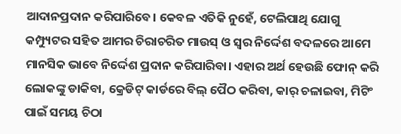ଆଦାନପ୍ରଦାନ କରିପାରିବେ। କେବଳ ଏତିକି ନୁହେଁ, ଟେଲିପାଥି ଯୋଗୁ କମ୍ପ୍ୟୁଟର ସହିତ ଆମର ଚିରାଚରିତ ମାଉସ୍‌ ଓ ସ୍ବର ନିର୍ଦ୍ଦେଶ ବଦଳରେ ଆମେ ମାନସିକ ଭାବେ ନିର୍ଦ୍ଦେଶ ପ୍ରଦାନ କରିପାରିବା। ଏହାର ଅର୍ଥ ହେଉଛି ଫୋନ୍‌ କରି ଲୋକଙ୍କୁ ଡାକିବା, କ୍ରେଡିଟ୍‌ କାର୍ଡରେ ବିଲ୍‌ ପୈଠ କରିବା, କାର୍‌ ଚଳାଇବା, ମିଟିଂ ପାଇଁ ସମୟ ଚିଠା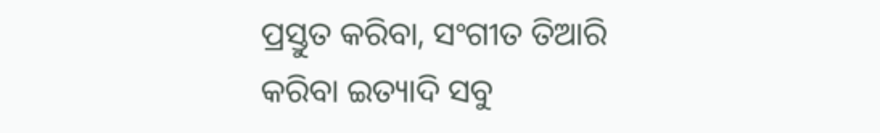ପ୍ରସ୍ତୁତ କରିବା, ସଂଗୀତ ତିଆରି କରିବା ଇତ୍ୟାଦି ସବୁ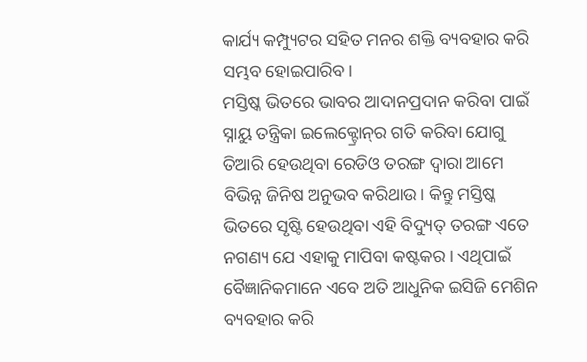କାର୍ଯ୍ୟ କମ୍ପ୍ୟୁଟର ସହିତ ମନର ଶକ୍ତି ବ୍ୟବହାର କରି ସମ୍ଭବ ହୋଇପାରିବ।
ମସ୍ତିଷ୍କ ଭିତରେ ଭାବର ଆଦାନପ୍ରଦାନ କରିବା ପାଇଁ ସ୍ନାୟୁ ତନ୍ତ୍ରିକା ଇଲେକ୍ଟ୍ରୋନ୍‌ର ଗତି କରିବା ଯୋଗୁ ତିଆରି ହେଉଥିବା ରେଡିଓ ତରଙ୍ଗ ଦ୍ୱାରା ଆମେ ବିଭିନ୍ନ ଜିନିଷ ଅନୁଭବ କରିଥାଉ। କିନ୍ତୁ ମସ୍ତିଷ୍କ ଭିତରେ ସୃଷ୍ଟି ହେଉଥିବା ଏହି ବିଦ୍ୟୁତ୍‌ ତରଙ୍ଗ ଏତେ ନଗଣ୍ୟ ଯେ ଏହାକୁ ମାପିବା କଷ୍ଟକର। ଏଥିପାଇଁ ବୈଜ୍ଞାନିକମାନେ ଏବେ ଅତି ଆଧୁନିକ ଇସିଜି ମେଶିନ ବ୍ୟବହାର କରି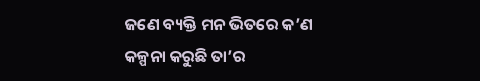ଜଣେ ବ୍ୟକ୍ତି ମନ ଭିତରେ କ’ଣ କଳ୍ପନା କରୁଛି ତା’ର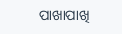ପାଖାପାଖି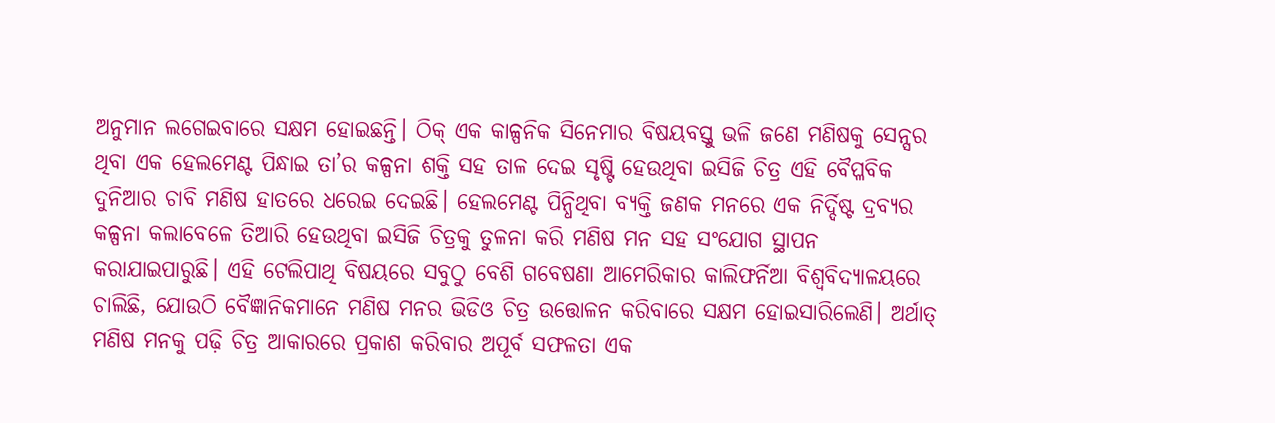ଅନୁମାନ ଲଗେଇବାରେ ସକ୍ଷମ ହୋଇଛନ୍ତି। ଠିକ୍‌ ଏକ କାଳ୍ପନିକ ସିନେମାର ବିଷୟବସ୍ତୁ ଭଳି ଜଣେ ମଣିଷକୁ ସେନ୍ସର ଥିବା ଏକ ହେଲମେଣ୍ଟ ପିନ୍ଧାଇ ତା’ର କଳ୍ପନା ଶକ୍ତି ସହ ତାଳ ଦେଇ ସୃଷ୍ଟି ହେଉଥିବା ଇସିଜି ଚିତ୍ର ଏହି ବୈପ୍ଳବିକ ଦୁନିଆର ଚାବି ମଣିଷ ହାତରେ ଧରେଇ ଦେଇଛି। ହେଲମେଣ୍ଟ ପିନ୍ଧିଥିବା ବ୍ୟକ୍ତି ଜଣକ ମନରେ ଏକ ନିର୍ଦ୍ଦିଷ୍ଟ ଦ୍ରବ୍ୟର କଳ୍ପନା କଲାବେଳେ ତିଆରି ହେଉଥିବା ଇସିଜି ଚିତ୍ରକୁ ତୁଳନା କରି ମଣିଷ ମନ ସହ ସଂଯୋଗ ସ୍ଥାପନ କରାଯାଇପାରୁଛି। ଏହି ଟେଲିପାଥି ବିଷୟରେ ସବୁଠୁ ବେଶି ଗବେଷଣା ଆମେରିକାର କାଲିଫର୍ନିଆ ବିଶ୍ୱବିଦ୍ୟାଳୟରେ ଚାଲିଛି, ଯୋଉଠି ବୈଜ୍ଞାନିକମାନେ ମଣିଷ ମନର ଭିଡିଓ ଚିତ୍ର ଉତ୍ତୋଳନ କରିବାରେ ସକ୍ଷମ ହୋଇସାରିଲେଣି। ଅର୍ଥାତ୍‌ ମଣିଷ ମନକୁ ପଢ଼ି ଚିତ୍ର ଆକାରରେ ପ୍ରକାଶ କରିବାର ଅପୂର୍ବ ସଫଳତା ଏକ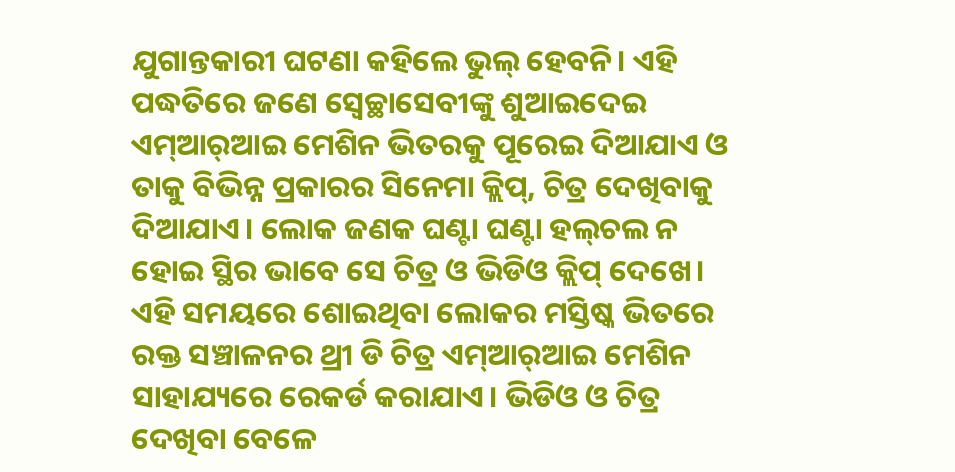ଯୁଗାନ୍ତକାରୀ ଘଟଣା କହିଲେ ଭୁଲ୍‌ ହେବନି। ଏହି ପଦ୍ଧତିରେ ଜଣେ ସ୍ବେଚ୍ଛାସେବୀଙ୍କୁ ଶୁଆଇଦେଇ ଏମ୍‌ଆର୍‌ଆଇ ମେଶିନ ଭିତରକୁ ପୂରେଇ ଦିଆଯାଏ ଓ ତାକୁ ବିଭିନ୍ନ ପ୍ରକାରର ସିନେମା କ୍ଲିପ୍‌, ଚିତ୍ର ଦେଖିବାକୁ ଦିଆଯାଏ। ଲୋକ ଜଣକ ଘଣ୍ଟା ଘଣ୍ଟା ହଲ୍‌ଚଲ ନ ହୋଇ ସ୍ଥିର ଭାବେ ସେ ଚିତ୍ର ଓ ଭିଡିଓ କ୍ଲିପ୍‌ ଦେଖେ। ଏହି ସମୟରେ ଶୋଇଥିବା ଲୋକର ମସ୍ତିଷ୍କ ଭିତରେ ରକ୍ତ ସଞ୍ଚାଳନର ଥ୍ରୀ ଡି ଚିତ୍ର ଏମ୍‌ଆର୍‌ଆଇ ମେଶିନ ସାହାଯ୍ୟରେ ରେକର୍ଡ କରାଯାଏ। ଭିଡିଓ ଓ ଚିତ୍ର ଦେଖିବା ବେଳେ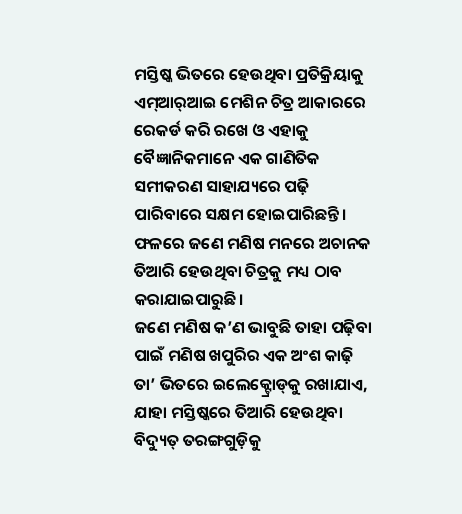ମସ୍ତିଷ୍କ ଭିତରେ ହେଉଥିବା ପ୍ରତିକ୍ରିୟାକୁ ଏମ୍‌ଆର୍‌ଆଇ ମେଶିନ ଚିତ୍ର ଆକାରରେ ରେକର୍ଡ କରି ରଖେ ଓ ଏହାକୁ ବୈଜ୍ଞାନିକମାନେ ଏକ ଗାଣିତିକ ସମୀକରଣ ସାହାଯ୍ୟରେ ପଢ଼ି ପାରିବାରେ ସକ୍ଷମ ହୋଇପାରିଛନ୍ତି। ଫଳରେ ଜଣେ ମଣିଷ ମନରେ ଅଚାନକ ତିଆରି ହେଉଥିବା ଚିତ୍ରକୁ ମଧ୍ୟ ଠାବ କରାଯାଇପାରୁଛି।
ଜଣେ ମଣିଷ କ’ଣ ଭାବୁଛି ତାହା ପଢ଼ିବା ପାଇଁ ମଣିଷ ଖପୁରିର ଏକ ଅଂଶ କାଢ଼ି ତା’ ଭିତରେ ଇଲେକ୍ଟ୍ରୋଡ୍‌କୁ ରଖାଯାଏ, ଯାହା ମସ୍ତିଷ୍କରେ ତିଆରି ହେଉଥିବା ବିଦ୍ୟୁତ୍‌ ତରଙ୍ଗଗୁଡ଼ିକୁ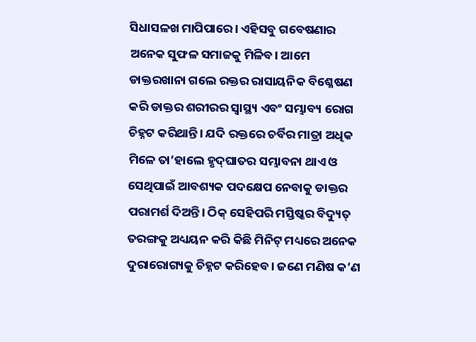ସିଧାସଳଖ ମାପିପାରେ। ଏହିସବୁ ଗବେଷଣାର ଅନେକ ସୁଫଳ ସମାଜକୁ ମିଳିବ। ଆମେ ଡାକ୍ତରଖାନା ଗଲେ ରକ୍ତର ରାସାୟନିକ ବିଶ୍ଳେଷଣ କରି ଡାକ୍ତର ଶରୀରର ସ୍ବାସ୍ଥ୍ୟ ଏବଂ ସମ୍ଭାବ୍ୟ ରୋଗ ଚିହ୍ନଟ କରିଥାନ୍ତି। ଯଦି ରକ୍ତରେ ଚର୍ବିର ମାତ୍ରା ଅଧିକ ମିଳେ ତା’ହାଲେ ହୃଦ୍‌ଘାତର ସମ୍ଭାବନା ଥାଏ ଓ ସେଥିପାଇଁ ଆବଶ୍ୟକ ପଦକ୍ଷେପ ନେବାକୁ ଡାକ୍ତର ପରାମର୍ଶ ଦିଅନ୍ତି। ଠିକ୍‌ ସେହିପରି ମସ୍ତିଷ୍କର ବିଦ୍ୟୁତ୍‌ ତରଙ୍ଗକୁ ଅଧ୍ୟୟନ କରି କିଛି ମିନିଟ୍‌ ମଧ୍ୟରେ ଅନେକ ଦୁରାରୋଗ୍ୟକୁ ଚିହ୍ନଟ କରିହେବ। ଜଣେ ମଣିଷ କ’ଣ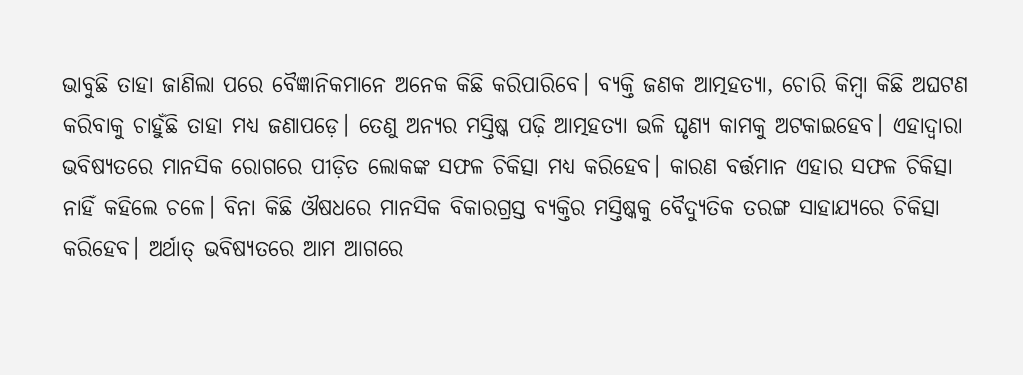ଭାବୁଛି ତାହା ଜାଣିଲା ପରେ ବୈଜ୍ଞାନିକମାନେ ଅନେକ କିଛି କରିପାରିବେ। ବ୍ୟକ୍ତି ଜଣକ ଆତ୍ମହତ୍ୟା, ଚୋରି କିମ୍ବା କିଛି ଅଘଟଣ କରିବାକୁ ଚାହୁଁଛି ତାହା ମଧ୍ୟ ଜଣାପଡ଼େ। ତେଣୁ ଅନ୍ୟର ମସ୍ତିଷ୍କ ପଢ଼ି ଆତ୍ମହତ୍ୟା ଭଳି ଘୃଣ୍ୟ କାମକୁ ଅଟକାଇହେବ। ଏହାଦ୍ୱାରା ଭବିଷ୍ୟତରେ ମାନସିକ ରୋଗରେ ପୀଡ଼ିତ ଲୋକଙ୍କ ସଫଳ ଚିକିତ୍ସା ମଧ୍ୟ କରିହେବ। କାରଣ ବର୍ତ୍ତମାନ ଏହାର ସଫଳ ଚିକିତ୍ସା ନାହିଁ କହିଲେ ଚଳେ। ବିନା କିଛି ଔଷଧରେ ମାନସିକ ବିକାରଗ୍ରସ୍ତ ବ୍ୟକ୍ତିର ମସ୍ତିଷ୍କକୁ ବୈଦ୍ୟୁତିକ ତରଙ୍ଗ ସାହାଯ୍ୟରେ ଚିକିତ୍ସା କରିହେବ। ଅର୍ଥାତ୍‌ ଭବିଷ୍ୟତରେ ଆମ ଆଗରେ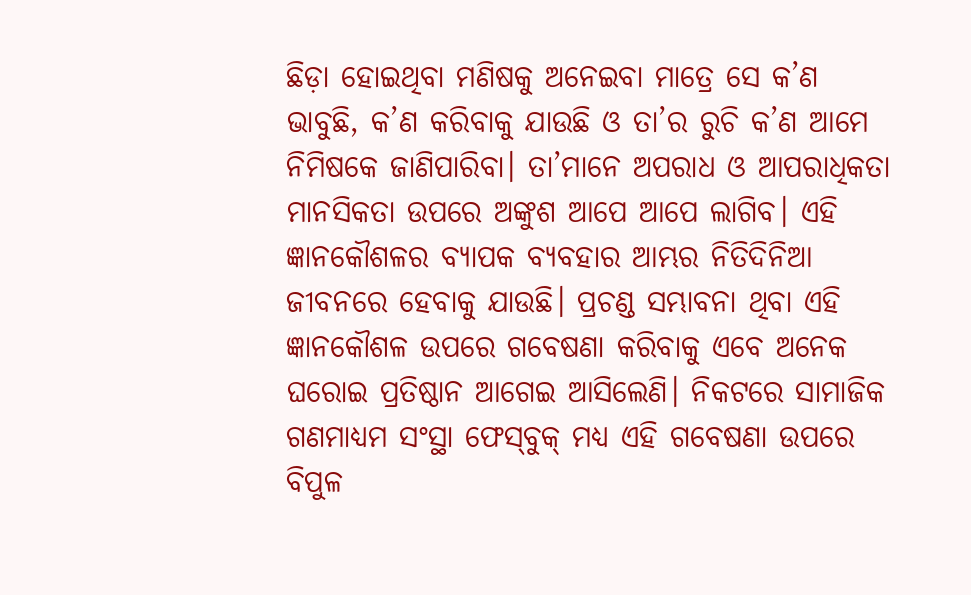ଛିଡ଼ା ହୋଇଥିବା ମଣିଷକୁ ଅନେଇବା ମାତ୍ରେ ସେ କ’ଣ ଭାବୁଛି, କ’ଣ କରିବାକୁ ଯାଉଛି ଓ ତା’ର ରୁଚି କ’ଣ ଆମେ ନିମିଷକେ ଜାଣିପାରିବା। ତା’ମାନେ ଅପରାଧ ଓ ଆପରାଧିକତା ମାନସିକତା ଉପରେ ଅଙ୍କୁଶ ଆପେ ଆପେ ଲାଗିବ। ଏହି ଜ୍ଞାନକୌଶଳର ବ୍ୟାପକ ବ୍ୟବହାର ଆମ୍ଭର ନିତିଦିନିଆ ଜୀବନରେ ହେବାକୁ ଯାଉଛି। ପ୍ରଚଣ୍ଡ ସମ୍ଭାବନା ଥିବା ଏହି ଜ୍ଞାନକୌଶଳ ଉପରେ ଗବେଷଣା କରିବାକୁ ଏବେ ଅନେକ ଘରୋଇ ପ୍ରତିଷ୍ଠାନ ଆଗେଇ ଆସିଲେଣି। ନିକଟରେ ସାମାଜିକ ଗଣମାଧ୍ୟମ ସଂସ୍ଥା ଫେସ୍‌ବୁକ୍‌ ମଧ୍ୟ ଏହି ଗବେଷଣା ଉପରେ ବିପୁଳ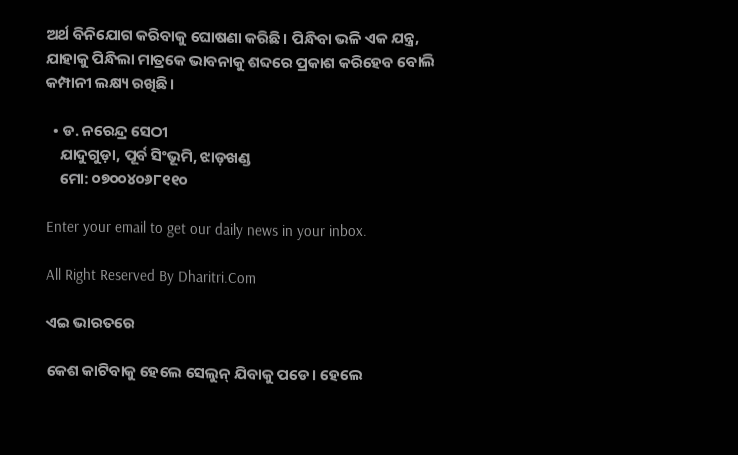ଅର୍ଥ ବିନିଯୋଗ କରିବାକୁ ଘୋଷଣା କରିଛି। ପିନ୍ଧିବା ଭଳି ଏକ ଯନ୍ତ୍ର, ଯାହାକୁ ପିନ୍ଧିଲା ମାତ୍ରକେ ଭାବନାକୁ ଶବ୍ଦରେ ପ୍ରକାଶ କରିହେବ ବୋଲି କମ୍ପାନୀ ଲକ୍ଷ୍ୟ ରଖିଛି।

  • ଡ. ନରେନ୍ଦ୍ର ସେଠୀ
    ଯାଦୁଗୁଡ଼ା, ପୂର୍ବ ସିଂଭୂମି, ଝାଡ଼ଖଣ୍ଡ
    ମୋ: ୦୭୦୦୪୦୬୮୧୧୦

Enter your email to get our daily news in your inbox.

All Right Reserved By Dharitri.Com

ଏଇ ଭାରତରେ

କେଶ କାଟିବାକୁ ହେଲେ ସେଲୁନ୍‌ ଯିବାକୁ ପଡେ। ହେଲେ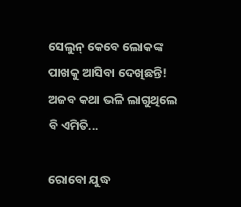ସେଲୁନ୍‌ କେବେ ଲୋକଙ୍କ ପାଖକୁ ଆସିବା ଦେଖିଛନ୍ତି! ଅଜବ କଥା ଭଳି ଲାଗୁଥିଲେ ବି ଏମିତି...

ରୋବୋ ଯୁଦ୍ଧ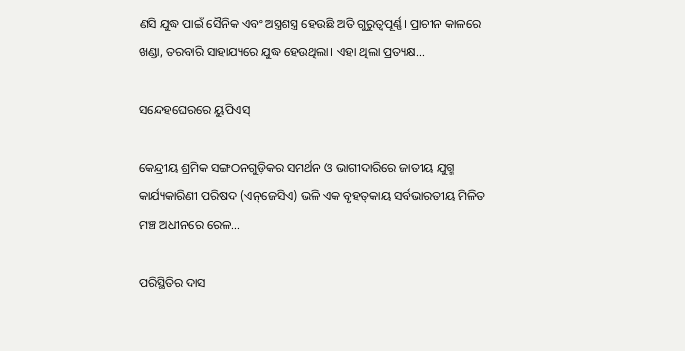ଣସି ଯୁଦ୍ଧ ପାଇଁ ସୈନିକ ଏବଂ ଅସ୍ତ୍ରଶସ୍ତ୍ର ହେଉଛି ଅତି ଗୁରୁତ୍ୱପୂର୍ଣ୍ଣ। ପ୍ରାଚୀନ କାଳରେ ଖଣ୍ଡା, ତରବାରି ସାହାଯ୍ୟରେ ଯୁଦ୍ଧ ହେଉଥିଲା। ଏହା ଥିଲା ପ୍ରତ୍ୟକ୍ଷ...

ସନ୍ଦେହଘେରରେ ୟୁପିଏସ୍‌

କେନ୍ଦ୍ରୀୟ ଶ୍ରମିକ ସଙ୍ଗଠନଗୁଡ଼ିକର ସମର୍ଥନ ଓ ଭାଗୀଦାରିରେ ଜାତୀୟ ଯୁଗ୍ମ କାର୍ଯ୍ୟକାରିଣୀ ପରିଷଦ (ଏନ୍‌ଜେସିଏ) ଭଳି ଏକ ବୃହତ୍‌କାୟ ସର୍ବଭାରତୀୟ ମିଳିତ ମଞ୍ଚ ଅଧୀନରେ ରେଳ...

ପରିସ୍ଥିତିର ଦାସ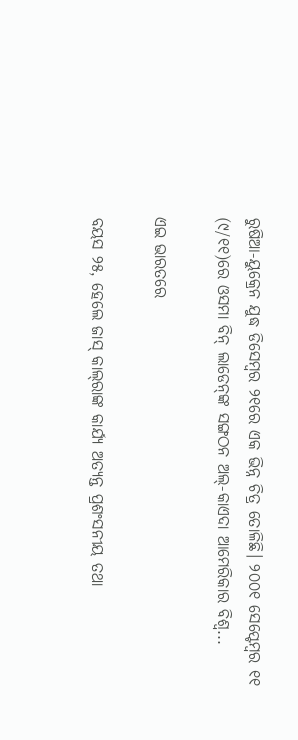ରୁଷିଆ-ୟୁକ୍ରେନ ଯୁଦ୍ଧ ଡିସେମ୍ବର ୨୧ରେ ଏକ ଭିନ୍ନ ଚିତ୍ର ତୋଳିଛି। ୨୦୦୧ ସେପ୍ଟେମ୍ବର ୧୧ (୯/୧୧)ରେ ଓସମା ବିନ୍‌ ଲାଡେନ୍‌ଙ୍କ ସଙ୍ଗଠନ ଅଲ୍‌-କାଏଦା ଆମେରିକାର ବିଶ୍ୱ...

ଏଇ ଭାରତରେ

ବୟସ ୨୫, ହେଲେ ଜାସ୍‌ କାଲ୍‌ରାଙ୍କ କାର୍ଯ୍ୟ ଅତ୍ୟନ୍ତ ପ୍ରଶଂସନୀୟ ତଥା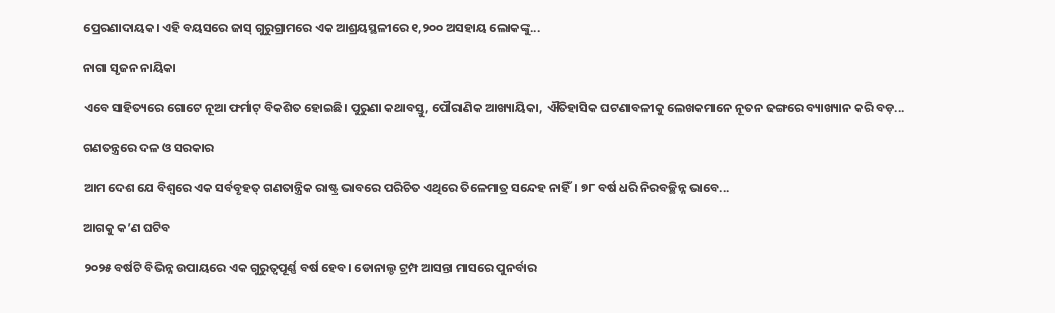ପ୍ରେରଣାଦାୟକ। ଏହି ବୟସରେ ଜାସ୍‌ ଗୁରୁଗ୍ରାମରେ ଏକ ଆଶ୍ରୟସ୍ଥଳୀରେ ୧,୨୦୦ ଅସହାୟ ଲୋକଙ୍କୁ...

ନାଗା ସୃଜନ ନାୟିକା

ଏବେ ସାହିତ୍ୟରେ ଗୋଟେ ନୂଆ ଫର୍ମାଟ୍‌ ବିକଶିତ ହୋଇଛି। ପୁରୁଣା କଥାବସ୍ତୁ, ପୌରାଣିକ ଆଖ୍ୟାୟିକା, ଐତିହାସିକ ଘଟଣାବଳୀକୁ ଲେଖକମାନେ ନୂତନ ଢଙ୍ଗରେ ବ୍ୟାଖ୍ୟାନ କରି ବଡ଼...

ଗଣତନ୍ତ୍ରରେ ଦଳ ଓ ସରକାର

ଆମ ଦେଶ ଯେ ବିଶ୍ୱରେ ଏକ ସର୍ବବୃହତ୍‌ ଗଣତାନ୍ତ୍ରିକ ରାଷ୍ଟ୍ର ଭାବରେ ପରିଚିତ ଏଥିରେ ତିଳେମାତ୍ର ସନ୍ଦେହ ନାହିଁ। ୭୮ ବର୍ଷ ଧରି ନିରବଚ୍ଛିନ୍ନ ଭାବେ...

ଆଗକୁ କ’ଣ ଘଟିବ

୨୦୨୫ ବର୍ଷଟି ବିଭିନ୍ନ ଉପାୟରେ ଏକ ଗୁରୁତ୍ୱପୂର୍ଣ୍ଣ ବର୍ଷ ହେବ। ଡୋନାଲ୍ଡ ଟ୍ରମ୍ପ ଆସନ୍ତା ମାସରେ ପୁନର୍ବାର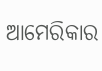ଆମେରିକାର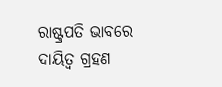ରାଷ୍ଟ୍ରପତି ଭାବରେ ଦାୟିତ୍ୱ ଗ୍ରହଣ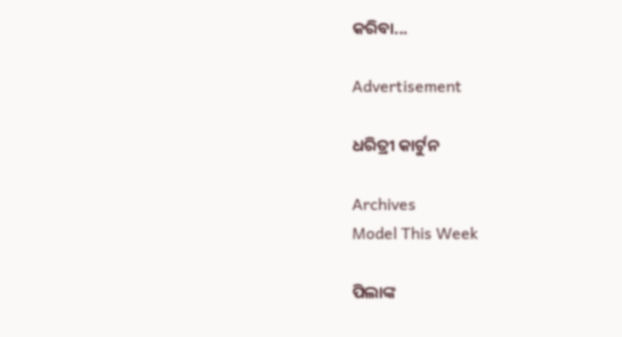କରିବା...

Advertisement

ଧରିତ୍ରୀ କାର୍ଟୁନ

Archives
Model This Week

ପିଲାଙ୍କ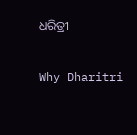ଧରିତ୍ରୀ

Why Dharitri